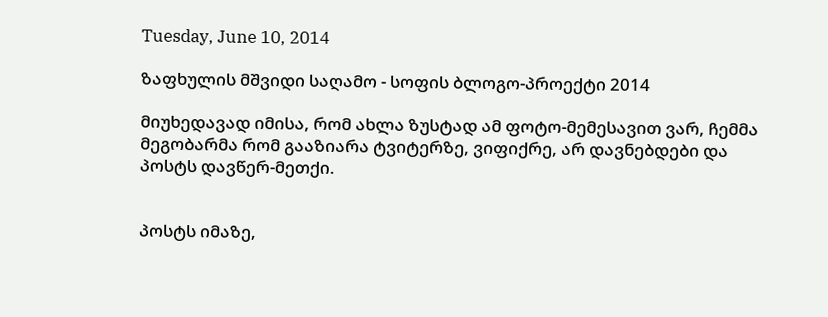Tuesday, June 10, 2014

ზაფხულის მშვიდი საღამო - სოფის ბლოგო-პროექტი 2014

მიუხედავად იმისა, რომ ახლა ზუსტად ამ ფოტო-მემესავით ვარ, ჩემმა მეგობარმა რომ გააზიარა ტვიტერზე, ვიფიქრე, არ დავნებდები და პოსტს დავწერ-მეთქი.


პოსტს იმაზე,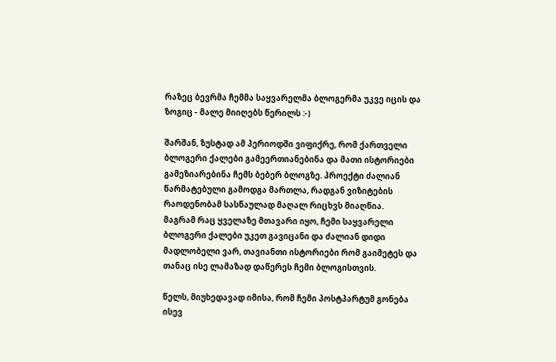რაზეც ბევრმა ჩემმა საყვარელმა ბლოგერმა უკვე იცის და ზოგიც - მალე მიიღებს წერილს :-)

შარშან, ზუსტად ამ პერიოდში ვიფიქრე, რომ ქართველი ბლოგერი ქალები გამეერთიანებინა და მათი ისტორიები გამეზიარებინა ჩემს ბებერ ბლოგზე. პროექტი ძალიან წარმატებული გამოდგა მართლა, რადგან ვიზიტების რაოდენობამ სასწაულად მაღალ რიცხვს მიაღწია.
მაგრამ რაც ყველაზე მთავარი იყო, ჩემი საყვარელი ბლოგერი ქალები უკეთ გავიცანი და ძალიან დიდი მადლობელი ვარ, თავიანთი ისტორიები რომ გაიმეტეს და თანაც ისე ლამაზად დაწერეს ჩემი ბლოგისთვის.

წელს, მიუხედავად იმისა, რომ ჩემი პოსტპარტუმ გონება ისევ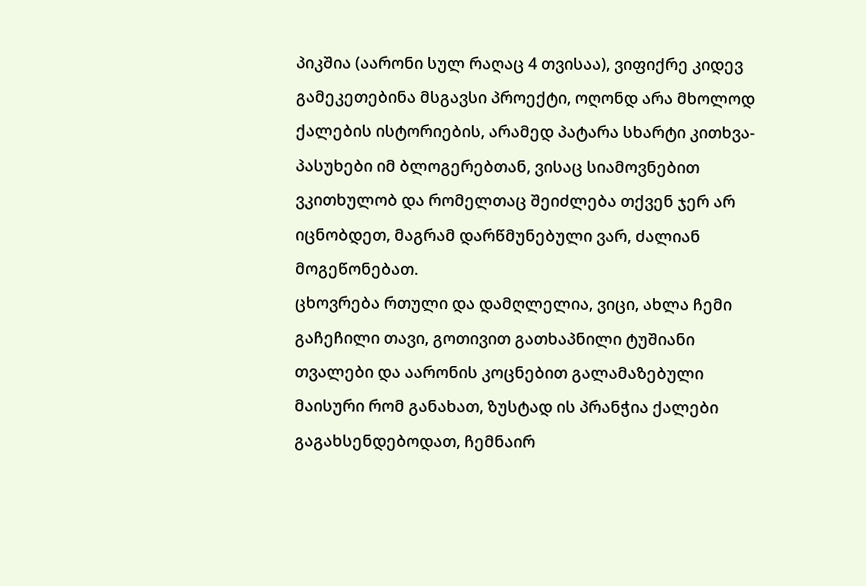პიკშია (აარონი სულ რაღაც 4 თვისაა), ვიფიქრე კიდევ გამეკეთებინა მსგავსი პროექტი, ოღონდ არა მხოლოდ ქალების ისტორიების, არამედ პატარა სხარტი კითხვა-პასუხები იმ ბლოგერებთან, ვისაც სიამოვნებით ვკითხულობ და რომელთაც შეიძლება თქვენ ჯერ არ იცნობდეთ, მაგრამ დარწმუნებული ვარ, ძალიან მოგეწონებათ.
ცხოვრება რთული და დამღლელია, ვიცი, ახლა ჩემი გაჩეჩილი თავი, გოთივით გათხაპნილი ტუშიანი თვალები და აარონის კოცნებით გალამაზებული მაისური რომ განახათ, ზუსტად ის პრანჭია ქალები გაგახსენდებოდათ, ჩემნაირ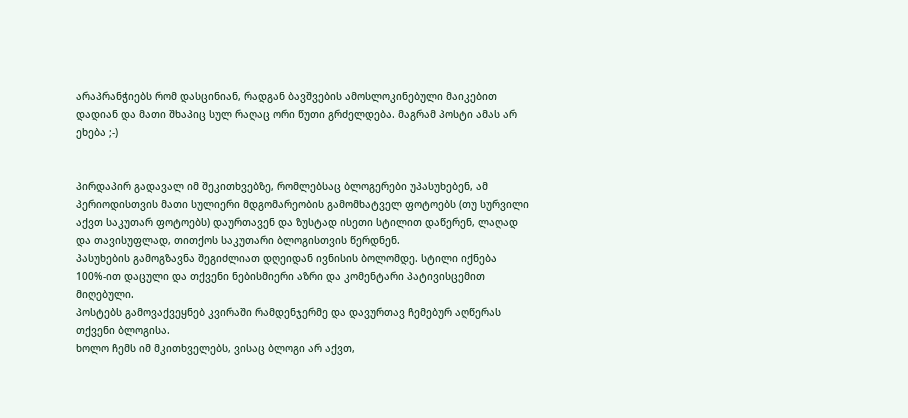არაპრანჭიებს რომ დასცინიან, რადგან ბავშვების ამოსლოკინებული მაიკებით დადიან და მათი შხაპიც სულ რაღაც ორი წუთი გრძელდება. მაგრამ პოსტი ამას არ ეხება ;-)


პირდაპირ გადავალ იმ შეკითხვებზე, რომლებსაც ბლოგერები უპასუხებენ, ამ პერიოდისთვის მათი სულიერი მდგომარეობის გამომხატველ ფოტოებს (თუ სურვილი აქვთ საკუთარ ფოტოებს) დაურთავენ და ზუსტად ისეთი სტილით დაწერენ, ლაღად და თავისუფლად, თითქოს საკუთარი ბლოგისთვის წერდნენ.
პასუხების გამოგზავნა შეგიძლიათ დღეიდან ივნისის ბოლომდე. სტილი იქნება 100%-ით დაცული და თქვენი ნებისმიერი აზრი და კომენტარი პატივისცემით მიღებული.
პოსტებს გამოვაქვეყნებ კვირაში რამდენჯერმე და დავურთავ ჩემებურ აღწერას თქვენი ბლოგისა.
ხოლო ჩემს იმ მკითხველებს, ვისაც ბლოგი არ აქვთ,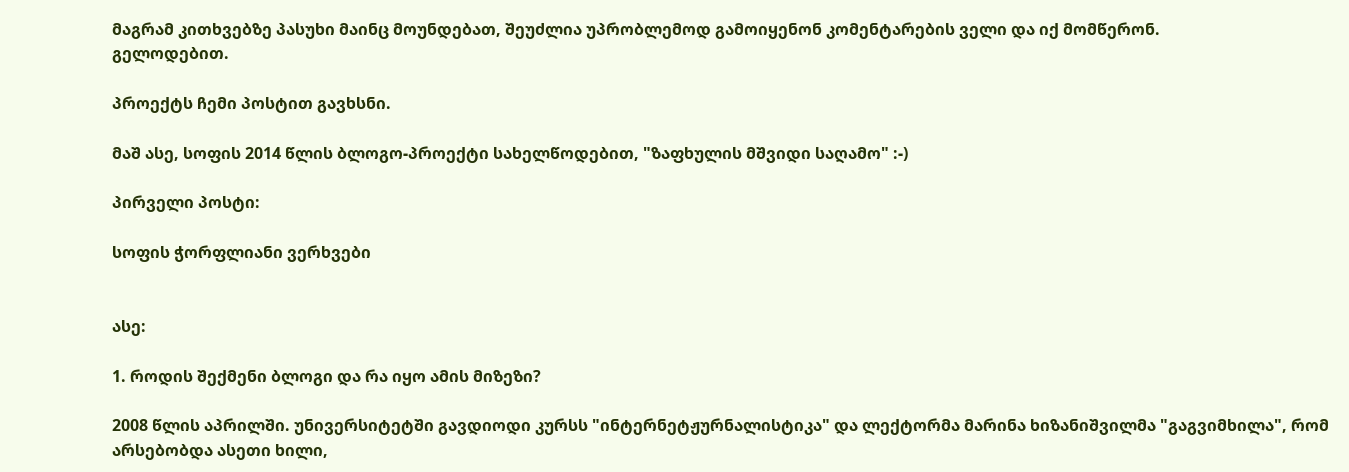მაგრამ კითხვებზე პასუხი მაინც მოუნდებათ, შეუძლია უპრობლემოდ გამოიყენონ კომენტარების ველი და იქ მომწერონ.
გელოდებით.

პროექტს ჩემი პოსტით გავხსნი.

მაშ ასე, სოფის 2014 წლის ბლოგო-პროექტი სახელწოდებით, "ზაფხულის მშვიდი საღამო" :-)

პირველი პოსტი:

სოფის ჭორფლიანი ვერხვები


ასე:

1. როდის შექმენი ბლოგი და რა იყო ამის მიზეზი?

2008 წლის აპრილში. უნივერსიტეტში გავდიოდი კურსს "ინტერნეტჟურნალისტიკა" და ლექტორმა მარინა ხიზანიშვილმა "გაგვიმხილა", რომ არსებობდა ასეთი ხილი,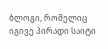ბლოგი, რომელიც იგივე პირადი საიტი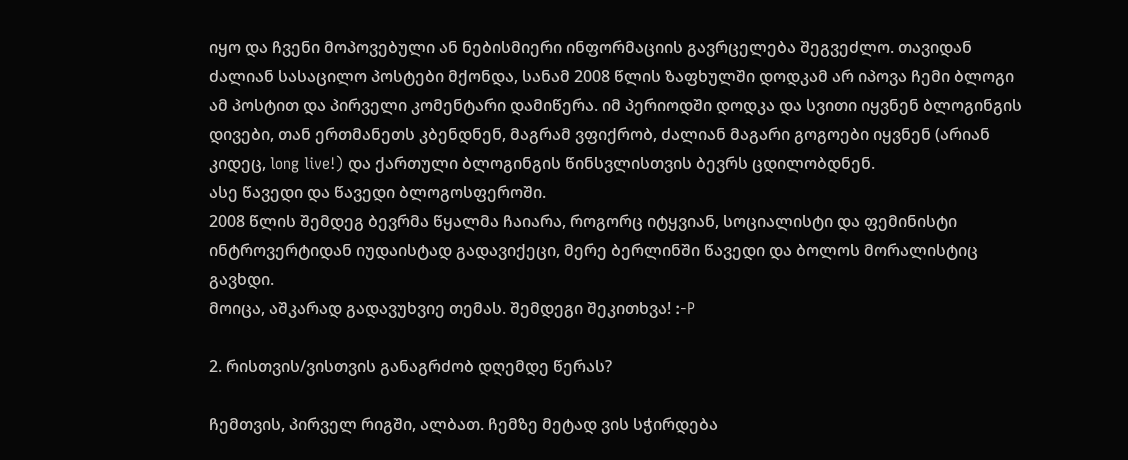იყო და ჩვენი მოპოვებული ან ნებისმიერი ინფორმაციის გავრცელება შეგვეძლო. თავიდან ძალიან სასაცილო პოსტები მქონდა, სანამ 2008 წლის ზაფხულში დოდკამ არ იპოვა ჩემი ბლოგი ამ პოსტით და პირველი კომენტარი დამიწერა. იმ პერიოდში დოდკა და სვითი იყვნენ ბლოგინგის დივები, თან ერთმანეთს კბენდნენ, მაგრამ ვფიქრობ, ძალიან მაგარი გოგოები იყვნენ (არიან კიდეც, long live!) და ქართული ბლოგინგის წინსვლისთვის ბევრს ცდილობდნენ.
ასე წავედი და წავედი ბლოგოსფეროში.
2008 წლის შემდეგ ბევრმა წყალმა ჩაიარა, როგორც იტყვიან, სოციალისტი და ფემინისტი ინტროვერტიდან იუდაისტად გადავიქეცი, მერე ბერლინში წავედი და ბოლოს მორალისტიც გავხდი.
მოიცა, აშკარად გადავუხვიე თემას. შემდეგი შეკითხვა! :-P

2. რისთვის/ვისთვის განაგრძობ დღემდე წერას?

ჩემთვის, პირველ რიგში, ალბათ. ჩემზე მეტად ვის სჭირდება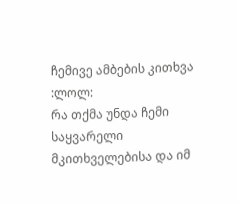ჩემივე ამბების კითხვა :ლოლ:
რა თქმა უნდა ჩემი საყვარელი მკითხველებისა და იმ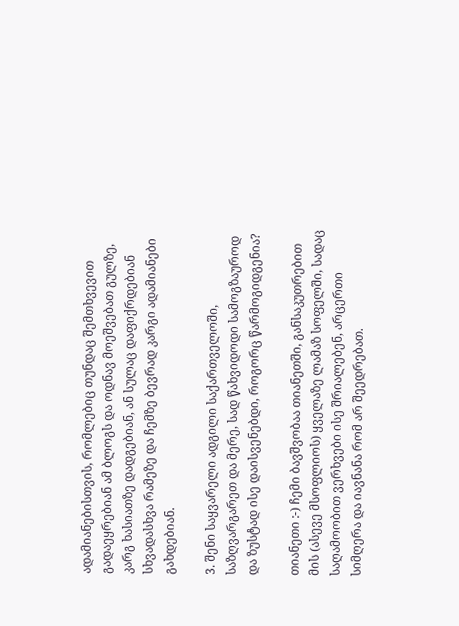ადამიანებისთვის, რომლებიც თუნდაც შემთხვევით გადაეყრებიან ამ ბლოგს და ოდნავ მოეშვებათ გულზე, კარგ ხასიათზე დადგებიან, ან სულაც დაფიქრდებიან სხვადასხვა რამეზე და ჩემზე ბევრად კარგი ადამიანები გახდებიან.

3. შენი საყვარელი ადგილი საქართველოში, საზღვარგარეთ და მერე, სად წახვიდოდი სამოგზაუროდ და ზუსტად ისე დაისვენებდი, როგორც წარმოგიდგენია?

თიანეთი :-) ჩემი ბავშვობაა თიანეთში, განსაკუთრებით მის (ასევე მსოფლიოს) ყველაზე ლამაზ სოფელში, სადაც საღამოობით ვერხვები ისე შრიალებენ, არცერთი სიმღერა და იავნანა რომ არ შეედრებათ.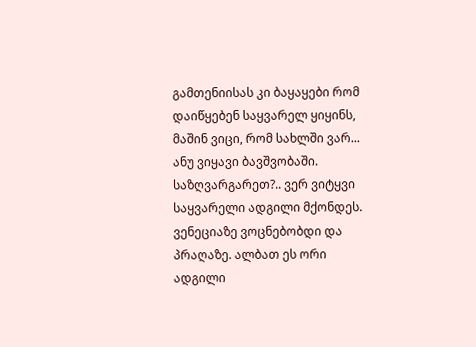გამთენიისას კი ბაყაყები რომ დაიწყებენ საყვარელ ყიყინს, მაშინ ვიცი, რომ სახლში ვარ... ანუ ვიყავი ბავშვობაში.
საზღვარგარეთ?.. ვერ ვიტყვი საყვარელი ადგილი მქონდეს. ვენეციაზე ვოცნებობდი და პრაღაზე. ალბათ ეს ორი ადგილი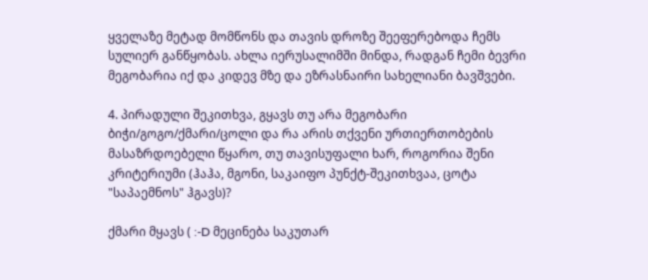ყველაზე მეტად მომწონს და თავის დროზე შეეფერებოდა ჩემს სულიერ განწყობას. ახლა იერუსალიმში მინდა, რადგან ჩემი ბევრი მეგობარია იქ და კიდევ მზე და ეზრასნაირი სახელიანი ბავშვები.

4. პირადული შეკითხვა, გყავს თუ არა მეგობარი ბიჭი/გოგო/ქმარი/ცოლი და რა არის თქვენი ურთიერთობების მასაზრდოებელი წყარო, თუ თავისუფალი ხარ, როგორია შენი კრიტერიუმი (ჰაჰა, მგონი, საკაიფო პუნქტ-შეკითხვაა, ცოტა "საპაემნოს" ჰგავს)?

ქმარი მყავს ( :-D მეცინება საკუთარ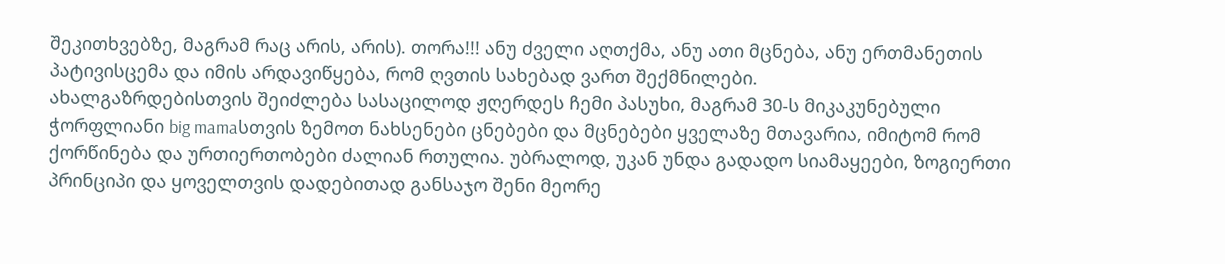შეკითხვებზე, მაგრამ რაც არის, არის). თორა!!! ანუ ძველი აღთქმა, ანუ ათი მცნება, ანუ ერთმანეთის პატივისცემა და იმის არდავიწყება, რომ ღვთის სახებად ვართ შექმნილები.
ახალგაზრდებისთვის შეიძლება სასაცილოდ ჟღერდეს ჩემი პასუხი, მაგრამ 30-ს მიკაკუნებული ჭორფლიანი big mamaსთვის ზემოთ ნახსენები ცნებები და მცნებები ყველაზე მთავარია, იმიტომ რომ ქორწინება და ურთიერთობები ძალიან რთულია. უბრალოდ, უკან უნდა გადადო სიამაყეები, ზოგიერთი პრინციპი და ყოველთვის დადებითად განსაჯო შენი მეორე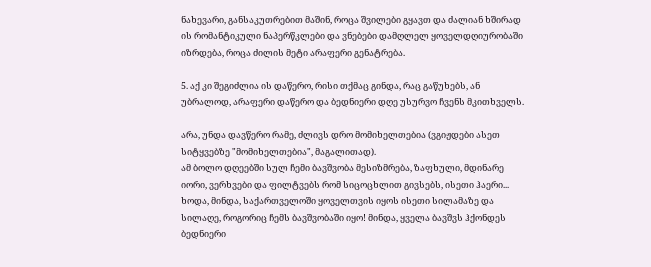ნახევარი, განსაკუთრებით მაშინ, როცა შვილები გყავთ და ძალიან ხშირად ის რომანტიკული ნაპერწკლები და ვნებები დამღლელ ყოველდღიურობაში იზრდება, როცა ძილის მეტი არაფერი გენატრება.

5. აქ კი შეგიძლია ის დაწერო, რისი თქმაც გინდა, რაც გაწუხებს, ან უბრალოდ, არაფერი დაწერო და ბედნიერი დღე უსურვო ჩვენს მკითხველს.

არა, უნდა დავწერო რამე, ძლივს დრო მომიხელთებია (ვგიჟდები ასეთ სიტყვებზე "მომიხელთებია", მაგალითად).
ამ ბოლო დღეებში სულ ჩემი ბავშვობა მესიზმრება, ზაფხული, მდინარე იორი, ვერხვები და ფილტვებს რომ სიცოცხლით გივსებს, ისეთი ჰაერი... ხოდა, მინდა, საქართველოში ყოველთვის იყოს ისეთი სილამაზე და სილაღე, როგორიც ჩემს ბავშვობაში იყო! მინდა, ყველა ბავშვს ჰქონდეს ბედნიერი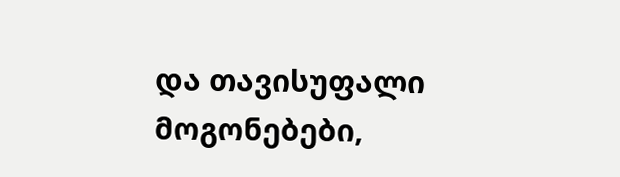და თავისუფალი მოგონებები,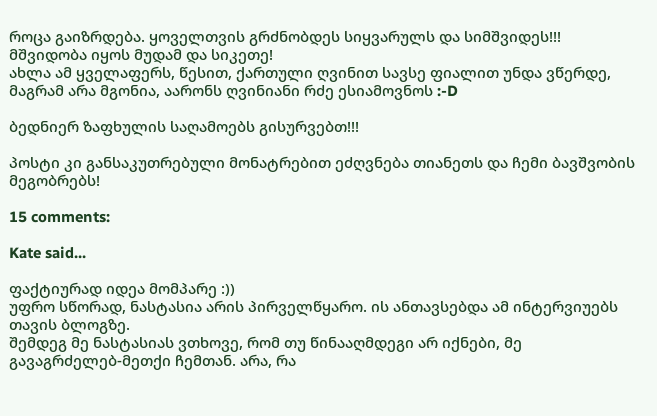როცა გაიზრდება. ყოველთვის გრძნობდეს სიყვარულს და სიმშვიდეს!!!
მშვიდობა იყოს მუდამ და სიკეთე!
ახლა ამ ყველაფერს, წესით, ქართული ღვინით სავსე ფიალით უნდა ვწერდე, მაგრამ არა მგონია, აარონს ღვინიანი რძე ესიამოვნოს :-D

ბედნიერ ზაფხულის საღამოებს გისურვებთ!!!

პოსტი კი განსაკუთრებული მონატრებით ეძღვნება თიანეთს და ჩემი ბავშვობის მეგობრებს!

15 comments:

Kate said...

ფაქტიურად იდეა მომპარე :))
უფრო სწორად, ნასტასია არის პირველწყარო. ის ანთავსებდა ამ ინტერვიუებს თავის ბლოგზე.
შემდეგ მე ნასტასიას ვთხოვე, რომ თუ წინააღმდეგი არ იქნები, მე გავაგრძელებ-მეთქი ჩემთან. არა, რა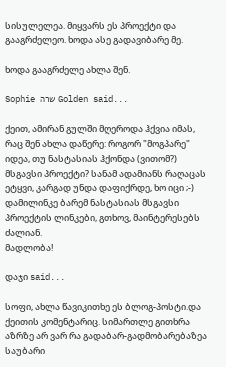სისულელეა. მიყვარს ეს პროექტი და გააგრძელეო. ხოდა ასე გადავიბარე მე.

ხოდა გააგრძელე ახლა შენ.

Sophie שרה Golden said...

ქეით, ამირან გულში მღეროდა ჰქვია იმას, რაც შენ ახლა დაწერე: როგორ "მოგპარე" იდეა, თუ ნასტასიას ჰქონდა (ვითომ?) მსგავსი პროექტი? სანამ ადამიანს რაღაცას ეტყვი, კარგად უნდა დაფიქრდე, ხო იცი ;-)
დამილინკე ბარემ ნასტასიას მსგავსი პროექტის ლინკები, გთხოვ, მაინტერესებს ძალიან.
მადლობა!

დაჯი said...

სოფი, ახლა წავიკითხე ეს ბლოგ-პოსტი.და ქეითის კომენტარიც. სიმართლე გითხრა აზრზე არ ვარ რა გადაბარ-გადმობარებაზეა საუბარი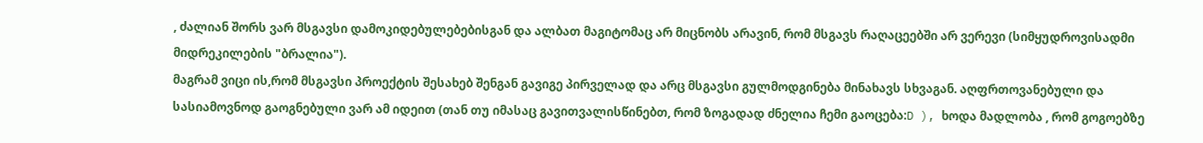, ძალიან შორს ვარ მსგავსი დამოკიდებულებებისგან და ალბათ მაგიტომაც არ მიცნობს არავინ, რომ მსგავს რაღაცეებში არ ვერევი (სიმყუდროვისადმი მიდრეკილების "ბრალია").
მაგრამ ვიცი ის,რომ მსგავსი პროექტის შესახებ შენგან გავიგე პირველად და არც მსგავსი გულმოდგინება მინახავს სხვაგან. აღფრთოვანებული და სასიამოვნოდ გაოგნებული ვარ ამ იდეით (თან თუ იმასაც გავითვალისწინებთ, რომ ზოგადად ძნელია ჩემი გაოცება:D ), ხოდა მადლობა , რომ გოგოებზე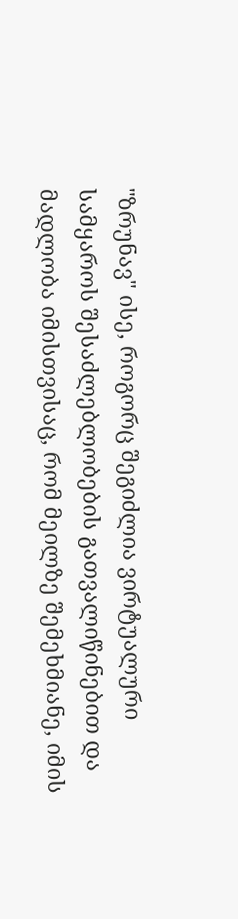"ზრუნავ" ისე, როგორც შეგიძლია ვირტუალური სამყაროს შესაძლებლობების გათვალიწინებით და მადლობა იმისთვისაც, რომ მეილზე შემეხმიანე, იმის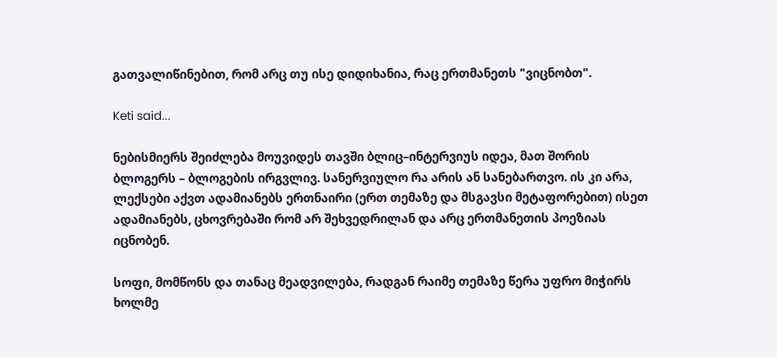გათვალიწინებით, რომ არც თუ ისე დიდიხანია, რაც ერთმანეთს "ვიცნობთ".

Keti said...

ნებისმიერს შეიძლება მოუვიდეს თავში ბლიც–ინტერვიუს იდეა, მათ შორის ბლოგერს – ბლოგების ირგვლივ. სანერვიულო რა არის ან სანებართვო. ის კი არა, ლექსები აქვთ ადამიანებს ერთნაირი (ერთ თემაზე და მსგავსი მეტაფორებით) ისეთ ადამიანებს, ცხოვრებაში რომ არ შეხვედრილან და არც ერთმანეთის პოეზიას იცნობენ.

სოფი, მომწონს და თანაც მეადვილება, რადგან რაიმე თემაზე წერა უფრო მიჭირს ხოლმე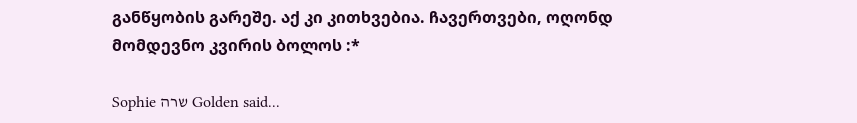განწყობის გარეშე. აქ კი კითხვებია. ჩავერთვები, ოღონდ მომდევნო კვირის ბოლოს :*

Sophie שרה Golden said...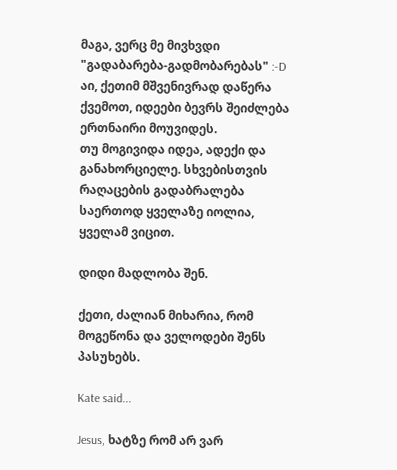მაგა, ვერც მე მივხვდი "გადაბარება-გადმობარებას" :-D აი, ქეთიმ მშვენივრად დაწერა ქვემოთ, იდეები ბევრს შეიძლება ერთნაირი მოუვიდეს.
თუ მოგივიდა იდეა, ადექი და განახორციელე. სხვებისთვის რაღაცების გადაბრალება საერთოდ ყველაზე იოლია, ყველამ ვიცით.

დიდი მადლობა შენ.

ქეთი, ძალიან მიხარია, რომ მოგეწონა და ველოდები შენს პასუხებს.

Kate said...

Jesus, ხატზე რომ არ ვარ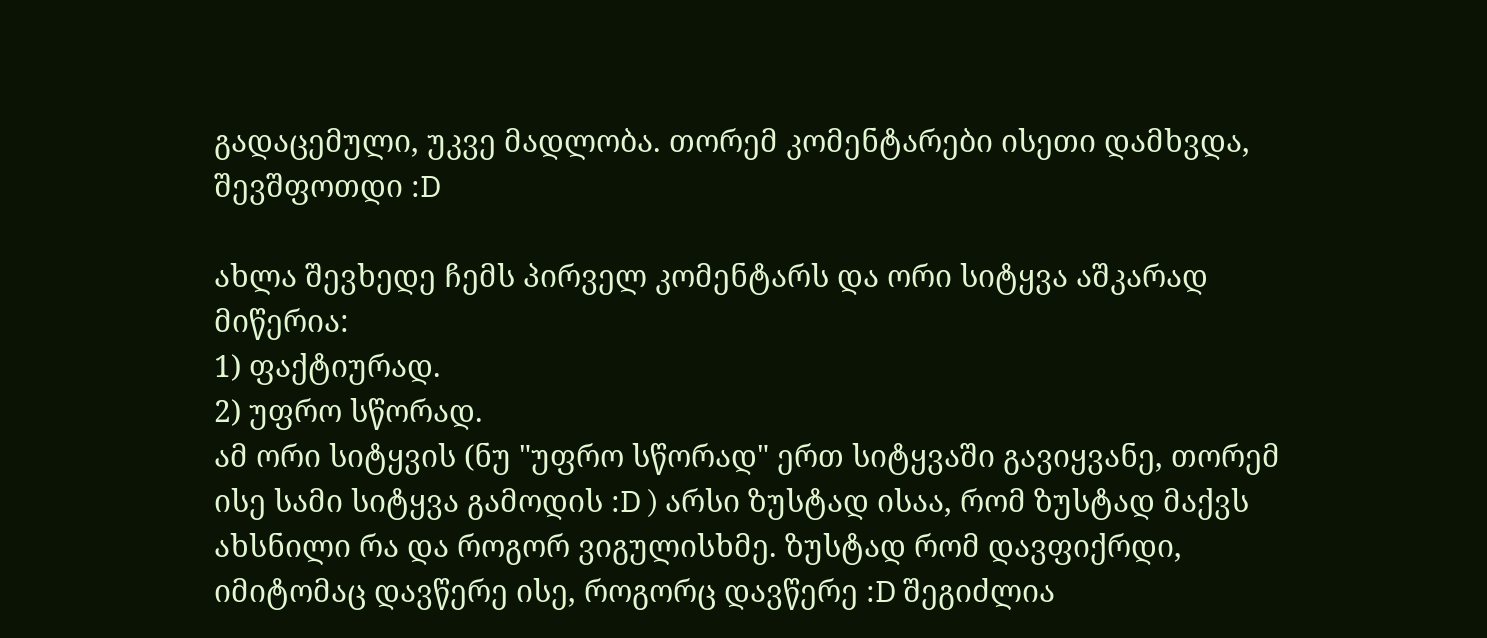გადაცემული, უკვე მადლობა. თორემ კომენტარები ისეთი დამხვდა, შევშფოთდი :D

ახლა შევხედე ჩემს პირველ კომენტარს და ორი სიტყვა აშკარად მიწერია:
1) ფაქტიურად.
2) უფრო სწორად.
ამ ორი სიტყვის (ნუ "უფრო სწორად" ერთ სიტყვაში გავიყვანე, თორემ ისე სამი სიტყვა გამოდის :D ) არსი ზუსტად ისაა, რომ ზუსტად მაქვს ახსნილი რა და როგორ ვიგულისხმე. ზუსტად რომ დავფიქრდი, იმიტომაც დავწერე ისე, როგორც დავწერე :D შეგიძლია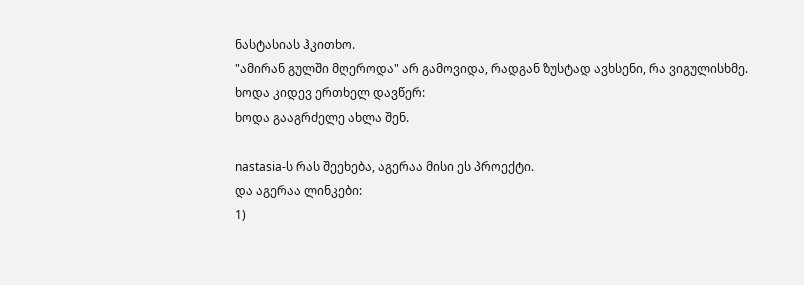ნასტასიას ჰკითხო.
"ამირან გულში მღეროდა" არ გამოვიდა, რადგან ზუსტად ავხსენი, რა ვიგულისხმე.
ხოდა კიდევ ერთხელ დავწერ:
ხოდა გააგრძელე ახლა შენ.

nastasia-ს რას შეეხება, აგერაა მისი ეს პროექტი.
და აგერაა ლინკები:
1)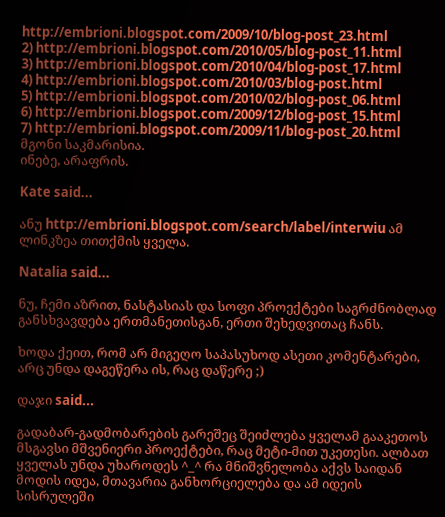http://embrioni.blogspot.com/2009/10/blog-post_23.html
2) http://embrioni.blogspot.com/2010/05/blog-post_11.html
3) http://embrioni.blogspot.com/2010/04/blog-post_17.html
4) http://embrioni.blogspot.com/2010/03/blog-post.html
5) http://embrioni.blogspot.com/2010/02/blog-post_06.html
6) http://embrioni.blogspot.com/2009/12/blog-post_15.html
7) http://embrioni.blogspot.com/2009/11/blog-post_20.html
მგონი საკმარისია.
ინებე, არაფრის.

Kate said...

ანუ http://embrioni.blogspot.com/search/label/interwiu ამ ლინკზეა თითქმის ყველა.

Natalia said...

ნუ, ჩემი აზრით, ნასტასიას და სოფი პროექტები საგრძნობლად განსხვავდება ერთმანეთისგან, ერთი შეხედვითაც ჩანს.

ხოდა ქეით, რომ არ მიგეღო საპასუხოდ ასეთი კომენტარები, არც უნდა დაგეწერა ის, რაც დაწერე ;)

დაჯი said...

გადაბარ-გადმობარების გარეშეც შეიძლება ყველამ გააკეთოს მსგავსი მშვენიერი პროექტები, რაც მეტი-მით უკეთესი. ალბათ ყველას უნდა უხაროდეს ^_^ რა მნიშვნელობა აქვს საიდან მოდის იდეა, მთავარია განხორციელება და ამ იდეის სისრულეში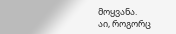მოყვანა.
აი, როგორც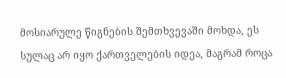მოსიარულე წიგნების შემთხვევაში მოხდა, ეს სულაც არ იყო ქართველების იდეა, მაგრამ როცა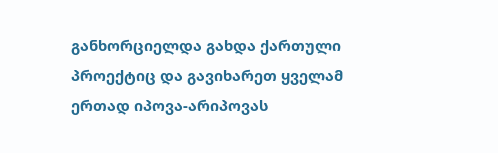განხორციელდა გახდა ქართული პროექტიც და გავიხარეთ ყველამ ერთად იპოვა-არიპოვას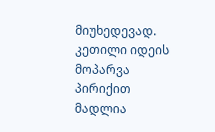მიუხედევად. კეთილი იდეის მოპარვა პირიქით მადლია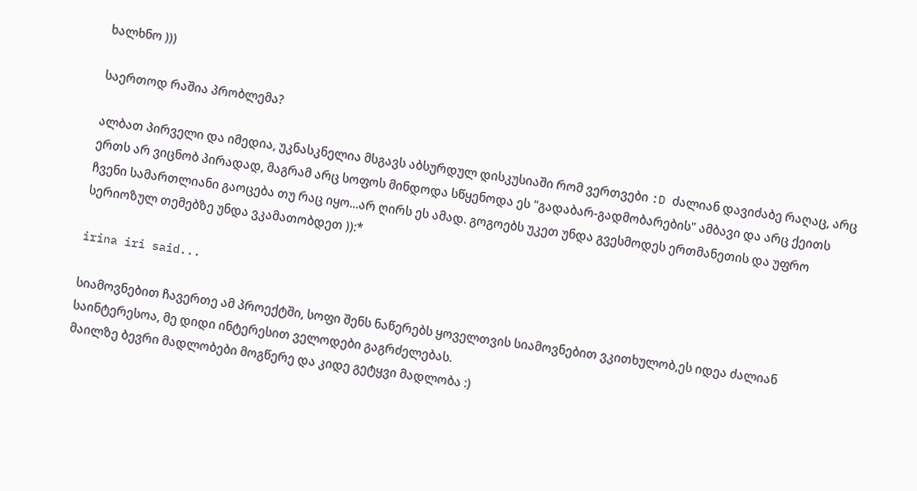ხალხნო )))

საერთოდ რაშია პრობლემა?

ალბათ პირველი და იმედია, უკნასკნელია მსგავს აბსურდულ დისკუსიაში რომ ვერთვები :D ძალიან დავიძაბე რაღაც, არც ერთს არ ვიცნობ პირადად, მაგრამ არც სოფოს მინდოდა სწყენოდა ეს "გადაბარ-გადმობარების" ამბავი და არც ქეითს ჩვენი სამართლიანი გაოცება თუ რაც იყო...არ ღირს ეს ამად. გოგოებს უკეთ უნდა გვესმოდეს ერთმანეთის და უფრო სერიოზულ თემებზე უნდა ვკამათობდეთ )):*

irina iri said...

სიამოვნებით ჩავერთე ამ პროექტში, სოფი შენს ნაწერებს ყოველთვის სიამოვნებით ვკითხულობ,ეს იდეა ძალიან საინტერესოა, მე დიდი ინტერესით ველოდები გაგრძელებას.
მაილზე ბევრი მადლობები მოგწერე და კიდე გეტყვი მადლობა :)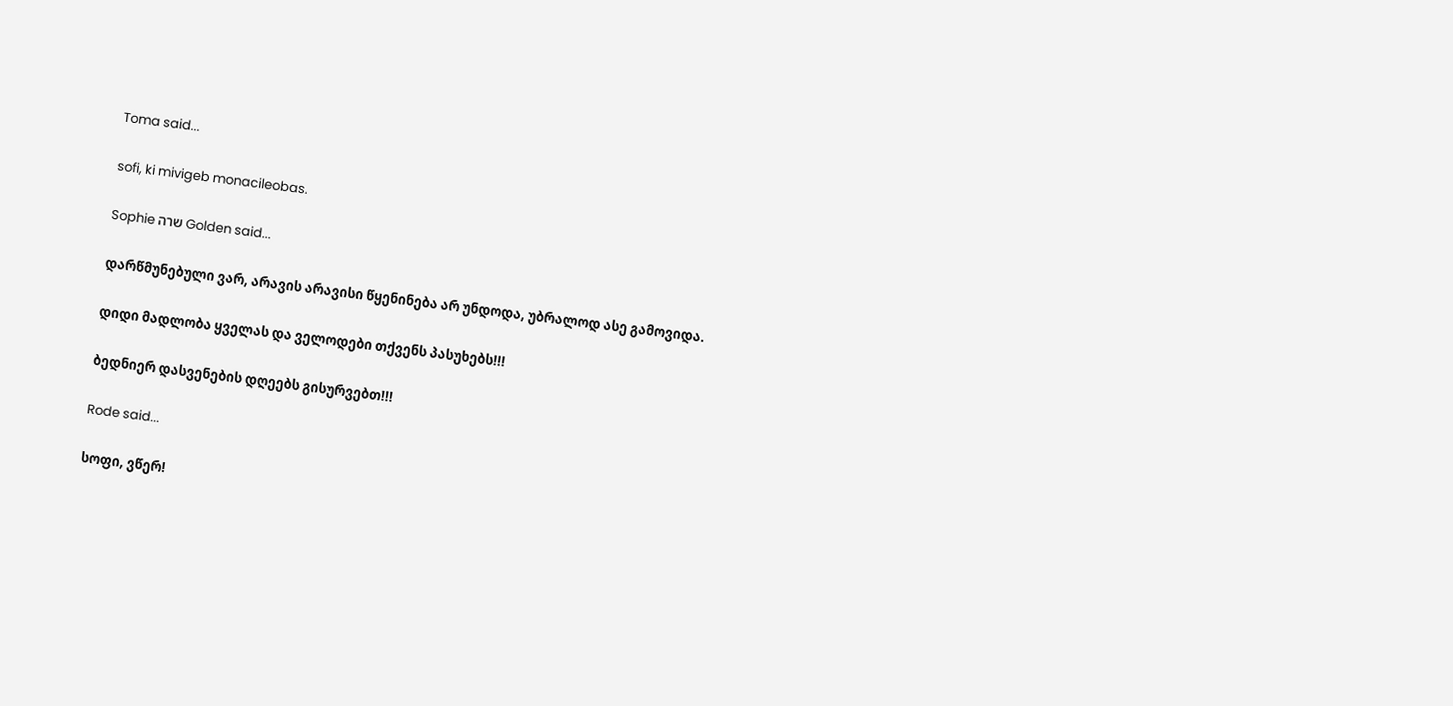Toma said...

sofi, ki mivigeb monacileobas.

Sophie שרה Golden said...

დარწმუნებული ვარ, არავის არავისი წყენინება არ უნდოდა, უბრალოდ ასე გამოვიდა.

დიდი მადლობა ყველას და ველოდები თქვენს პასუხებს!!!

ბედნიერ დასვენების დღეებს გისურვებთ!!!

Rode said...

სოფი, ვწერ!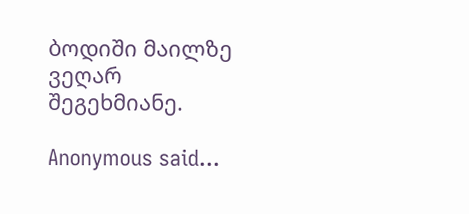ბოდიში მაილზე ვეღარ შეგეხმიანე.

Anonymous said...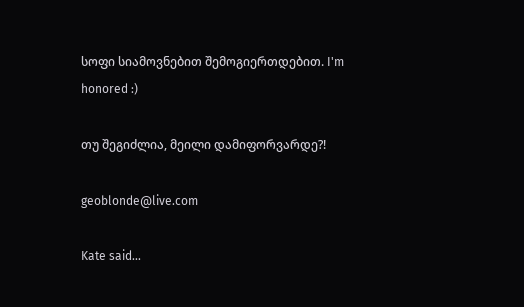სოფი სიამოვნებით შემოგიერთდებით. I'm honored :)

თუ შეგიძლია, მეილი დამიფორვარდე?!

geoblonde@live.com

Kate said...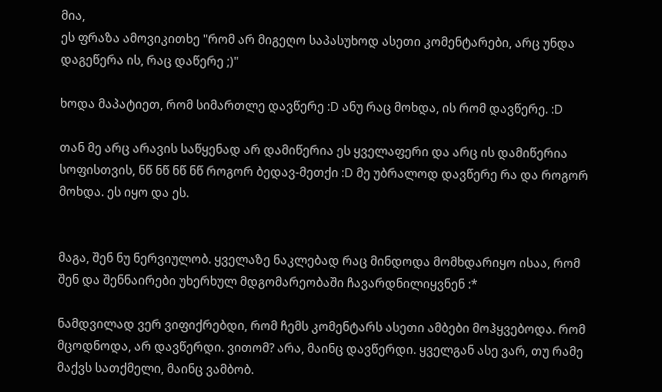მია,
ეს ფრაზა ამოვიკითხე "რომ არ მიგეღო საპასუხოდ ასეთი კომენტარები, არც უნდა დაგეწერა ის, რაც დაწერე ;)"

ხოდა მაპატიეთ, რომ სიმართლე დავწერე :D ანუ რაც მოხდა, ის რომ დავწერე. :D

თან მე არც არავის საწყენად არ დამიწერია ეს ყველაფერი და არც ის დამიწერია სოფისთვის, ნწ ნწ ნწ ნწ როგორ ბედავ-მეთქი :D მე უბრალოდ დავწერე რა და როგორ მოხდა. ეს იყო და ეს.


მაგა, შენ ნუ ნერვიულობ. ყველაზე ნაკლებად რაც მინდოდა მომხდარიყო ისაა, რომ შენ და შენნაირები უხერხულ მდგომარეობაში ჩავარდნილიყვნენ :*

ნამდვილად ვერ ვიფიქრებდი, რომ ჩემს კომენტარს ასეთი ამბები მოჰყვებოდა. რომ მცოდნოდა, არ დავწერდი. ვითომ? არა, მაინც დავწერდი. ყველგან ასე ვარ, თუ რამე მაქვს სათქმელი, მაინც ვამბობ.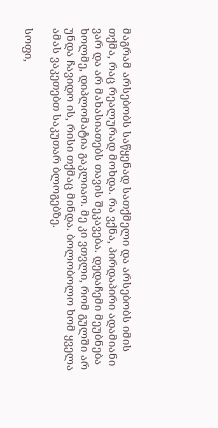მაგრამ არსებობს საწყენად სათქმელი და არსებობს იმის თქმა, რაც რეალურად მოხდა. რა ვქნა, პირდაპირი ადამიანი ვარ და არ მახასიათებს თავის შეკავება. დედაჩემი მეუბნება ხოლმე, დიპლომატია გაკლიაო. მე კი ვთვლი, რომ გულში არ უნდა ჩავიდო ის, რისი თქმაც მინდა. ბოლობოლო ხომ ყველა ამას ვაკეთებთ საკუთარ ბლოგებზე.

სოფი,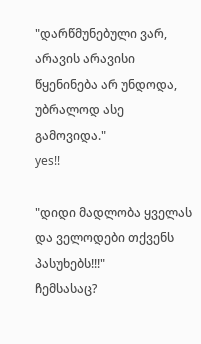"დარწმუნებული ვარ, არავის არავისი წყენინება არ უნდოდა, უბრალოდ ასე გამოვიდა."
yes!!

"დიდი მადლობა ყველას და ველოდები თქვენს პასუხებს!!!"
ჩემსასაც?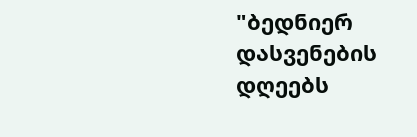"ბედნიერ დასვენების დღეებს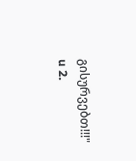გისურვებთ!!!" u 2.